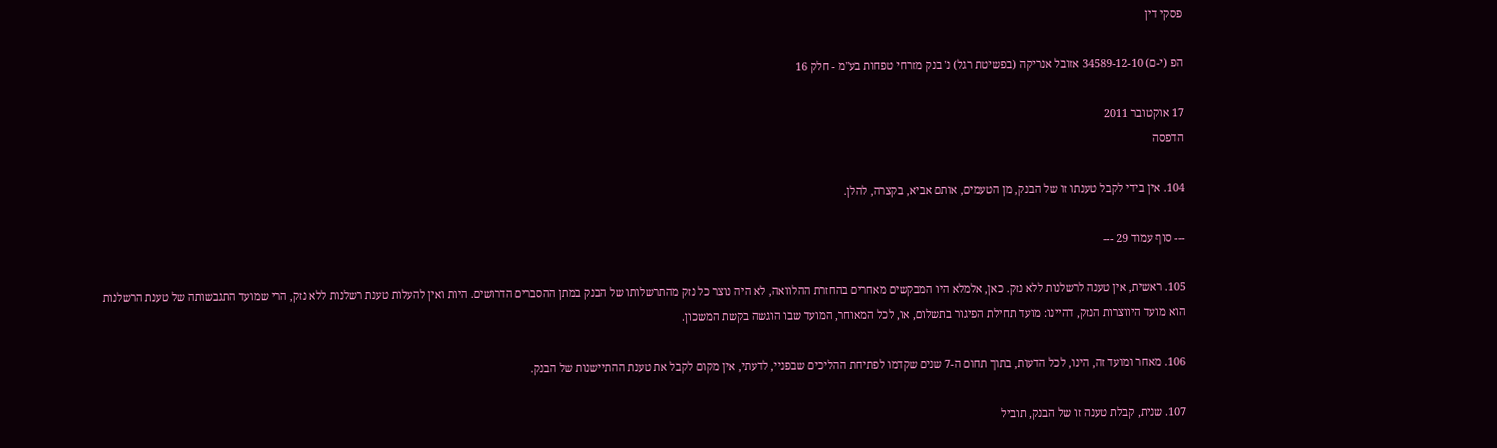פסקי דין

הפ (י-ם) 34589-12-10 אזובל אנריקה (בפשיטת רגל) נ' בנק מזרחי טפחות בע"מ - חלק 16

17 אוקטובר 2011
הדפסה

104. אין בידי לקבל טענתו זו של הבנק, מן הטעמים, אותם אביא, בקצרה, להלן.

--- סוף עמוד 29 ---

105. ראשית, אין טענה לרשלנות ללא נזק. כאן, אלמלא היו המבקשים מאחרים בהחזרת ההלוואה, לא היה נוצר כל נזק מהתרשלותו של הבנק במתן ההסברים הדרושים. היות ואין להעלות טענת רשלנות ללא נזק, הרי שמועד התגבשותה של טענת הרשלנות הוא מועד היווצרות הנזק, דהיינו: מועד תחילת הפיגור בתשלום, או, לכל המאוחר, המועד שבו הוגשה בקשת המשכון.

106. מאחר ומועד זה, הינו, לכל הדעות, בתוך תחום ה-7 שנים שקדמו לפתיחת ההליכים שבפניי, לדעתי, אין מקום לקבל את טענת ההתיישנות של הבנק.

107. שנית, קבלת טענה זו של הבנק, תוביל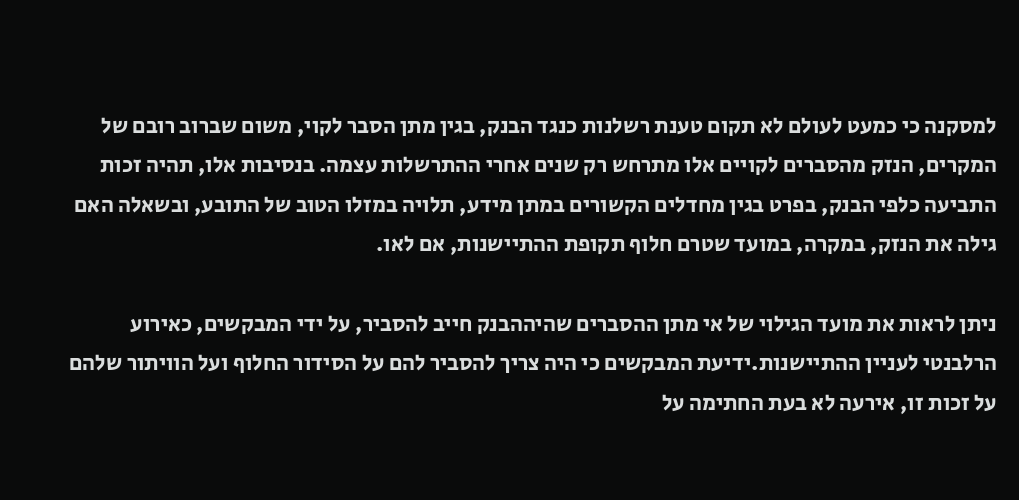למסקנה כי כמעט לעולם לא תקום טענת רשלנות כנגד הבנק, בגין מתן הסבר לקוי, משום שברוב רובם של המקרים, הנזק מהסברים לקויים אלו מתרחש רק שנים אחרי ההתרשלות עצמה. בנסיבות אלו, תהיה זכות התביעה כלפי הבנק, בפרט בגין מחדלים הקשורים במתן מידע, תלויה במזלו הטוב של התובע, ובשאלה האם גילה את הנזק, במקרה, במועד שטרם חלוף תקופת ההתיישנות, אם לאו.

ניתן לראות את מועד הגילוי של אי מתן ההסברים שהיההבנק חייב להסביר, על ידי המבקשים, כאירוע הרלבנטי לעניין ההתיישנות.ידיעת המבקשים כי היה צריך להסביר להם על הסידור החלוף ועל הוויתור שלהם על זכות זו, אירעה לא בעת החתימה על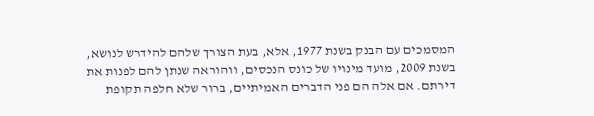המסמכים עם הבנק בשנת 1977, אלא, בעת הצורך שלהם להידרש לנושא, בשנת 2009, מועד מינויו של כונס הנכסים, ווהוראה שנתן להם לפנות את דירתם. אם אלה הם פני הדברים האמיתיים, ברור שלא חלפה תקופת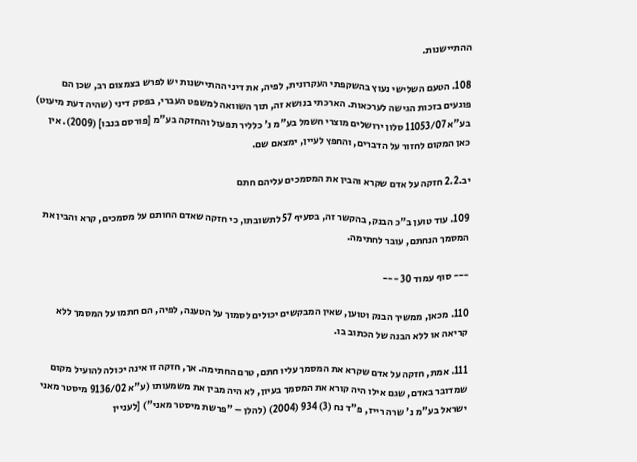ההתיישנות.

108. הטעם השלישי נעוץ בהשקפתי העקרונית, לפיה, את דיני ההתיישנות יש לפרש בצמצום רב, שכן הם פוגעים בזכות הגישה לערכאות. הארכתי בנושא זה, תוך השוואה למשפט העברי, בפסק דיני (שהיה דעת מיעוט) בע"א 11053/07 סלון ירושלים מוצרי חשמל בע"מ נ' כלליר תפעול והחזקה בע"מ [פורסם בנבו] (2009). אין כאן המקום לחזור על הדברים, והחפץ לעיין, ימצאם שם.

יב.2.2 חזקה על אדם שקרא והבין את המסמכים עליהם חתם

109. עוד טוען ב"כ הבנק, בהקשר זה, בסעיף 57 לתשובתו, כי חזקה שאדם החותם על מסמכים, קרא והבין את המסמך הנחתם, עובר לחתימה.

--- סוף עמוד 30 ---

110. מכאן, ממשיך הבנק וטוען, שאין המבקשים יכולים לסמוך על הטענה, לפיה, הם חתמו על המסמך ללא קריאה או ללא הבנה של הכתוב בו.

111. אמת, חזקה על אדם שקרא את המסמך עליו חתם, טרם החתימה. אך, חזקה זו אינה יכולה להועיל מקום שמדובר באדם, שגם אילו היה קורא את המסמך בעיון, לא היה מבין את משמעותו (ע"א 9136/02 מיסטר מאני ישראל בע"מ נ' שרה רייז, פ"ד נח (3) 934 (2004) (להלן – "פרשת מיסטר מאני") [לעניין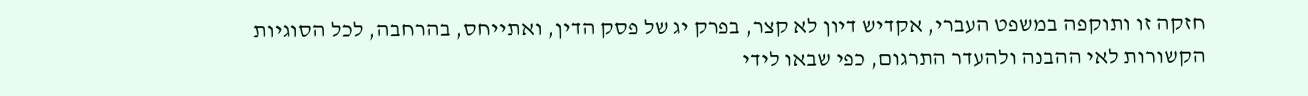חזקה זו ותוקפה במשפט העברי, אקדיש דיון לא קצר, בפרק יג של פסק הדין, ואתייחס, בהרחבה, לכל הסוגיות הקשורות לאי ההבנה ולהעדר התרגום, כפי שבאו לידי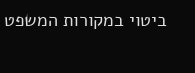ביטוי במקורות המשפט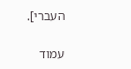העברי].

עמוד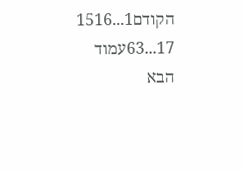הקודם1...1516
17...63עמוד הבא